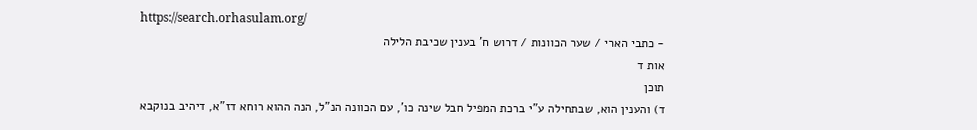https://search.orhasulam.org/
- כתבי הארי / שער הכוונות / דרוש ח' בענין שכיבת הלילה
אות ד
תוכן
ד) והענין הוא, שבתחילה ע"י ברכת המפיל חבל שינה כו', עם הכוונה הנ"ל, הנה ההוא רוחא דז"א, דיהיב בנוקבא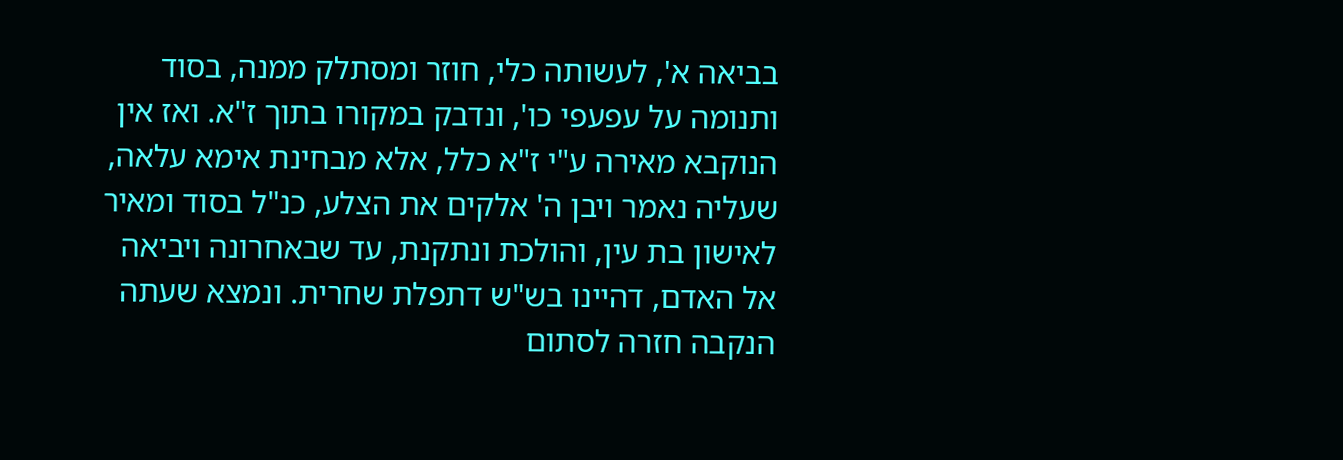בביאה א', לעשותה כלי, חוזר ומסתלק ממנה, בסוד ותנומה על עפעפי כו', ונדבק במקורו בתוך ז"א. ואז אין הנוקבא מאירה ע"י ז"א כלל, אלא מבחינת אימא עלאה, שעליה נאמר ויבן ה' אלקים את הצלע, כנ"ל בסוד ומאיר לאישון בת עין, והולכת ונתקנת, עד שבאחרונה ויביאה אל האדם, דהיינו בש"ש דתפלת שחרית. ונמצא שעתה הנקבה חזרה לסתום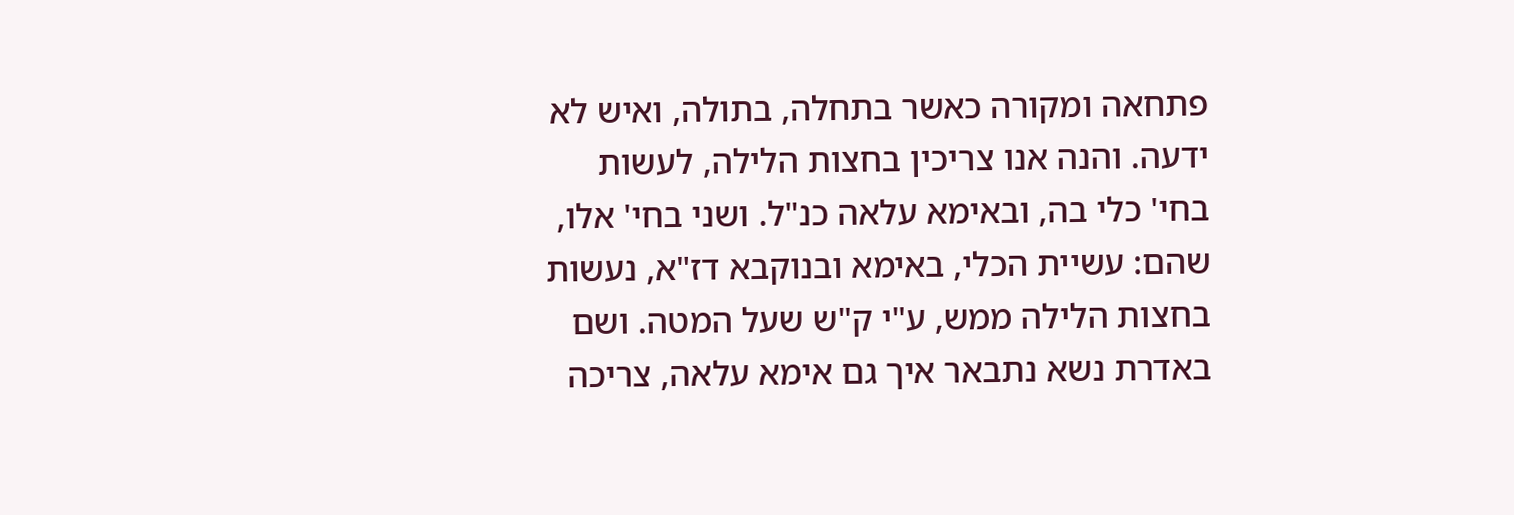פתחאה ומקורה כאשר בתחלה, בתולה, ואיש לא ידעה. והנה אנו צריכין בחצות הלילה, לעשות בחי' כלי בה, ובאימא עלאה כנ"ל. ושני בחי' אלו, שהם: עשיית הכלי, באימא ובנוקבא דז"א, נעשות בחצות הלילה ממש, ע"י ק"ש שעל המטה. ושם באדרת נשא נתבאר איך גם אימא עלאה, צריכה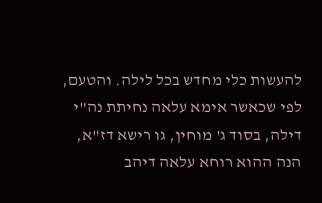להעשות כלי מחדש בכל לילה. והטעם, לפי שכאשר אימא עלאה נחיתת נה"י דילה, בסוד ג' מוחין, גו רישא דז"א, הנה ההוא רוחא עלאה דיהב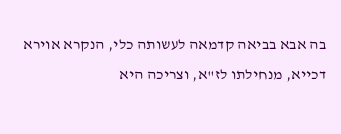בה אבא בביאה קדמאה לעשותה כלי, הנקרא אוירא דכייא, מנחילתו לז"א, וצריכה היא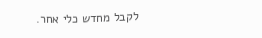לקבל מחדש כלי אחר.